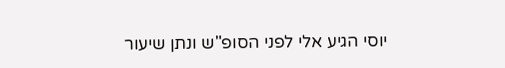יוסי הגיע אלי לפני הסופ"ש ונתן שיעור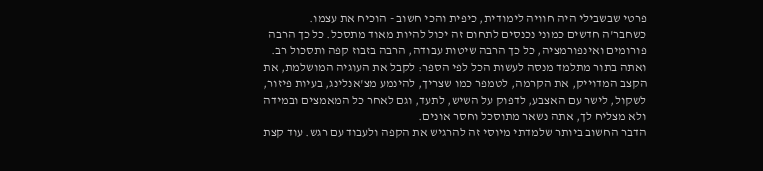פרטי שבשבילי היה חוויה לימודית, כיפית והכי חשוב - הוכיח את עצמו.
כשחבר'ה חדשים כמוני נכנסים לתחום זה יכול להיות מאוד מתסכל. כל כך הרבה פורומים ואינפורמציה, כל כך הרבה שיטות עבודה, הרבה בזבוז קפה ותסכול רב.
ואתה בתור מתלמד מנסה לעשות הכל לפי הספר: לקבל את העוגיה המושלמת, את הקצב המדוייק, את הקרמה, לטמפר כמו שצריך, להינמע מצ'אנלינג, בעיות פיזור, לשקול, לישר עם האצבע, לדפוק על השיש, לתעד, וגם לאחר כל המאמצים ובמידה ולא מצליח לך, אתה נשאר מתוסכל וחסר אונים.
הדבר החשוב ביותר שלמדתי מיוסי זה להרגיש את הקפה ולעבוד עם רגש. עוד קצת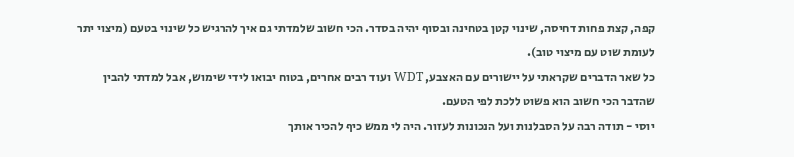קפה, קצת פחות דחיסה, שינוי קטן בטחינה ובסוף יהיה בסדר. הכי חשוב שלמדתי גם איך להרגיש כל שינוי בטעם (מיצוי יתר לעומת שוט עם מיצוי טוב).
כל שאר הדברים שקראתי על יישורים עם האצבע, WDT ועוד רבים אחרים, בטוח יבואו לידי שימוש, אבל למדתי להבין שהדבר הכי חשוב הוא פשוט ללכת לפי הטעם.
יוסי - תודה רבה על הסבלנות ועל הנכונות לעזור. היה לי ממש כיף להכיר אותך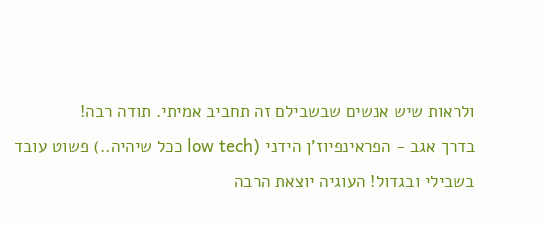ולראות שיש אנשים שבשבילם זה תחביב אמיתי. תודה רבה!
בדרך אגב - הפראינפיוז'ן הידני (low tech ככל שיהיה..) פשוט עובד בשבילי ובגדול! העוגיה יוצאת הרבה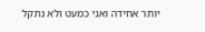יותר אחידה ואני כמעט ולא נתקל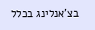בצ'אנלינג בכלל